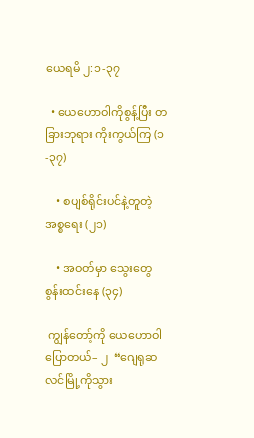ယေရမိ ၂:၁-၃၇

  • ယေဟောဝါကိုစွန့်ပြီး တခြားဘုရား ကိုးကွယ်ကြ (၁-၃၇)

    • စပျစ်ရိုင်းပင်နဲ့တူတဲ့ အစ္စရေး (၂၁)

    • အဝတ်မှာ သွေးတွေ စွန်းထင်းနေ (၃၄)

 ကျွန်တော့်ကို ယေဟောဝါ ပြောတယ်– ၂  “ဂျေရုဆလင်မြို့ကိုသွား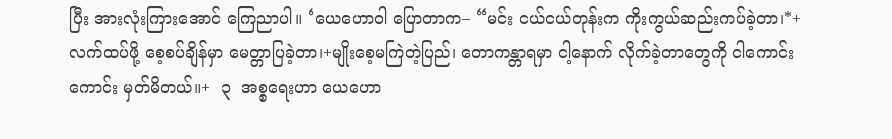ပြီး အားလုံးကြားအောင် ကြေညာပါ။ ‘ယေဟောဝါ ပြောတာက– “မင်း ငယ်ငယ်တုန်းက ကိုးကွယ်ဆည်းကပ်ခဲ့တာ၊*+ လက်ထပ်ဖို့ စေ့စပ်ချိန်မှာ မေတ္တာပြခဲ့တာ၊+မျိုးစေ့မကြဲတဲ့ပြည်၊ တောကန္တာရမှာ ငါ့နောက် လိုက်ခဲ့တာတွေကို ငါကောင်းကောင်း မှတ်မိတယ်။+  ၃  အစ္စရေးဟာ ယေဟော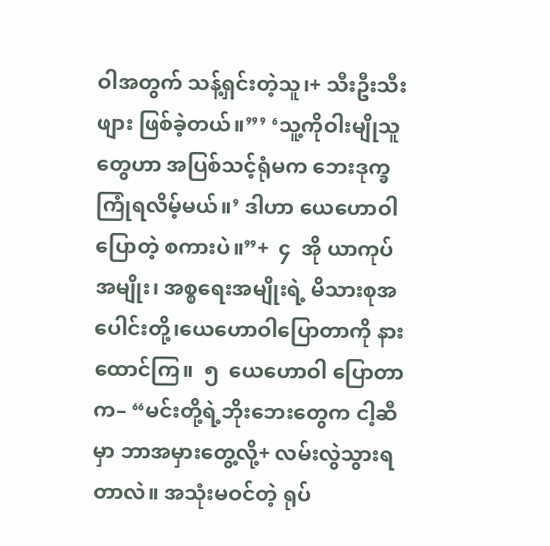ဝါအတွက် သန့်ရှင်းတဲ့သူ၊+ သီးဦးသီးဖျား ဖြစ်ခဲ့တယ်။”’ ‘သူ့ကိုဝါးမျိုသူတွေဟာ အပြစ်သင့်ရုံမက ဘေးဒုက္ခ ကြုံရလိမ့်မယ်။’ ဒါဟာ ယေဟောဝါပြောတဲ့ စကားပဲ။”+  ၄  အို ယာကုပ်အမျိုး၊ အစ္စရေးအမျိုးရဲ့ မိသားစုအပေါင်းတို့၊ယေဟောဝါပြောတာကို နားထောင်ကြ။  ၅  ယေဟောဝါ ပြောတာက– “မင်းတို့ရဲ့ဘိုးဘေးတွေက ငါ့ဆီမှာ ဘာအမှားတွေ့လို့+ လမ်းလွဲသွားရတာလဲ။ အသုံးမဝင်တဲ့ ရုပ်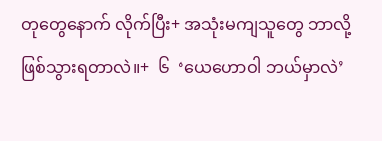တုတွေနောက် လိုက်ပြီး+ အသုံးမကျသူတွေ ဘာလို့ ဖြစ်သွားရတာလဲ။+  ၆  ‘ယေဟောဝါ ဘယ်မှာလဲ’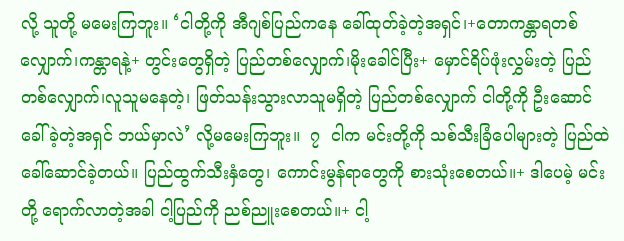လို့ သူတို့ မမေးကြဘူး။ ‘ငါတို့ကို အီဂျစ်ပြည်ကနေ ခေါ်ထုတ်ခဲ့တဲ့အရှင်၊+တောကန္တာရတစ်လျှောက်၊ကန္တာရနဲ့+ တွင်းတွေရှိတဲ့ ပြည်တစ်လျှောက်၊မိုးခေါင်ပြီး+ မှောင်ရိပ်ဖုံးလွှမ်းတဲ့ ပြည်တစ်လျှောက်၊လူသူမနေတဲ့၊ ဖြတ်သန်းသွားလာသူမရှိတဲ့ ပြည်တစ်လျှောက် ငါတို့ကို ဦးဆောင်ခေါ်ခဲ့တဲ့အရှင် ဘယ်မှာလဲ’ လို့မမေးကြဘူး။  ၇  ငါက မင်းတို့ကို သစ်သီးခြံပေါများတဲ့ ပြည်ထဲ ခေါ်ဆောင်ခဲ့တယ်။ ပြည်ထွက်သီးနှံတွေ၊ ကောင်းမွန်ရာတွေကို စားသုံးစေတယ်။+ ဒါပေမဲ့ မင်းတို့ ရောက်လာတဲ့အခါ ငါ့ပြည်ကို ညစ်ညူးစေတယ်။+ ငါ့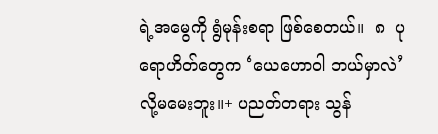ရဲ့အမွေကို ရွံမုန်းစရာ ဖြစ်စေတယ်။  ၈  ပုရောဟိတ်တွေက ‘ယေဟောဝါ ဘယ်မှာလဲ’ လို့မမေးဘူး။+ ပညတ်တရား သွန်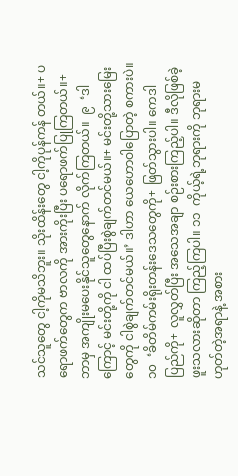သင်သူတွေ ငါ့ကိုမသိဘူး။ သိုးထိန်းတွေ ငါ့ကိုပုန်ကန် တယ်။+ ပရောဖက်တွေက ဗာလကို အားကိုးပြီး ပရောဖက်ပြုကြတယ်။+ ဘာမှ အကျိုးမပေးနိုင်သူတွေနောက် လိုက်ကြတယ်။  ၉  ‘ဒါကြောင့် မင်းတို့ကို ငါ ထပ်ပြီးစွဲချက်တင်မယ်။+ မင်းတို့သားမြေးတွေကို ငါစွဲချက်တင်မယ်။’ ဒါဟာ ယေဟောဝါပြောတဲ့ စကားပဲ။ ၁၀  ‘ခိတိမ်ကမ်းရိုးတန်းဒေသတွေကို+ ဖြတ်သွားပါ။ ကေဒါပြည်ကို+ လူလွှတ်ပြီး အသေအချာ စဉ်းစားကြည့်ပါ။ ဒီလိုဖြစ်ခဲ့ဖူးသလားဆိုတာ ကြည့်ကြပါ။ ၁၁  ကိုယ့်ရဲ့ဘုရားကို ဘုရားမဟုတ်တဲ့အရာနဲ့ အစား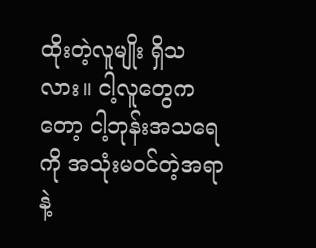ထိုးတဲ့လူမျိုး ရှိသလား။ ငါ့လူတွေကတော့ ငါ့ဘုန်းအသရေကို အသုံးမဝင်တဲ့အရာနဲ့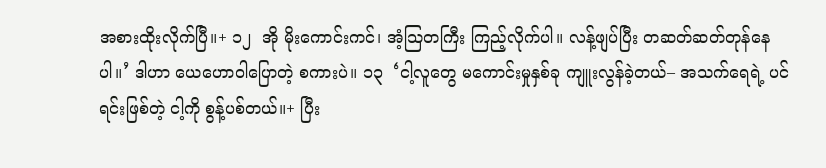အစားထိုးလိုက်ပြီ။+ ၁၂  အို မိုးကောင်းကင်၊ အံ့သြတကြီး ကြည့်လိုက်ပါ။ လန့်ဖျပ်ပြီး တဆတ်ဆတ်တုန်နေပါ။’ ဒါဟာ ယေဟောဝါပြောတဲ့ စကားပဲ။ ၁၃  ‘ငါ့လူတွေ မကောင်းမှုနှစ်ခု ကျူးလွန်ခဲ့တယ်– အသက်ရေရဲ့ ပင်ရင်းဖြစ်တဲ့ ငါ့ကို စွန့်ပစ်တယ်။+ ပြီး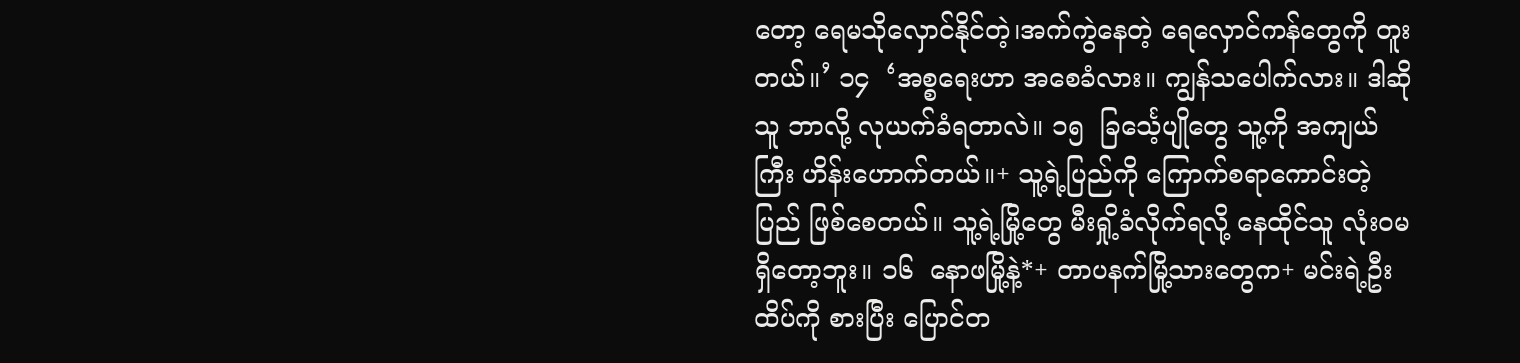တော့ ရေမသိုလှောင်နိုင်တဲ့၊အက်ကွဲနေတဲ့ ရေလှောင်ကန်တွေကို တူးတယ်။’ ၁၄  ‘အစ္စရေးဟာ အစေခံလား။ ကျွန်သပေါက်လား။ ဒါဆို သူ ဘာလို့ လုယက်ခံရတာလဲ။ ၁၅  ခြင်္သေ့ပျိုတွေ သူ့ကို အကျယ်ကြီး ဟိန်းဟောက်တယ်။+ သူ့ရဲ့ပြည်ကို ကြောက်စရာကောင်းတဲ့ပြည် ဖြစ်စေတယ်။ သူ့ရဲ့မြို့တွေ မီးရှို့ခံလိုက်ရလို့ နေထိုင်သူ လုံးဝမရှိတော့ဘူး။ ၁၆  နောဖမြို့နဲ့*+ တာပနက်မြို့သားတွေက+ မင်းရဲ့ဦးထိပ်ကို စားပြီး ပြောင်တ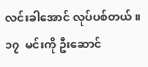လင်းခါအောင် လုပ်ပစ်တယ်။ ၁၇  မင်းကို ဦးဆောင်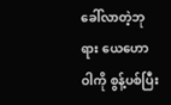ခေါ်လာတဲ့ဘုရား ယေဟောဝါကို စွန့်ပစ်ပြီး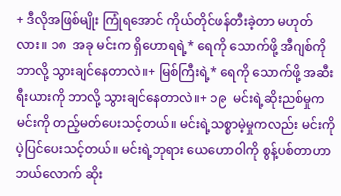+ ဒီလိုအဖြစ်မျိုး ကြုံရအောင် ကိုယ်တိုင်ဖန်တီးခဲ့တာ မဟုတ်လား။ ၁၈  အခု မင်းက ရှိဟောရရဲ့* ရေကို သောက်ဖို့ အီဂျစ်ကို ဘာလို့ သွားချင်နေတာလဲ။+ မြစ်ကြီးရဲ့* ရေကို သောက်ဖို့ အဆီးရီးယားကို ဘာလို့ သွားချင်နေတာလဲ။+ ၁၉  မင်းရဲ့ဆိုးညစ်မှုက မင်းကို တည့်မတ်ပေးသင့်တယ်။ မင်းရဲ့သစ္စာမဲ့မှုကလည်း မင်းကို ပဲ့ပြင်ပေးသင့်တယ်။ မင်းရဲ့ဘုရား ယေဟောဝါကို စွန့်ပစ်တာဟာ ဘယ်လောက် ဆိုး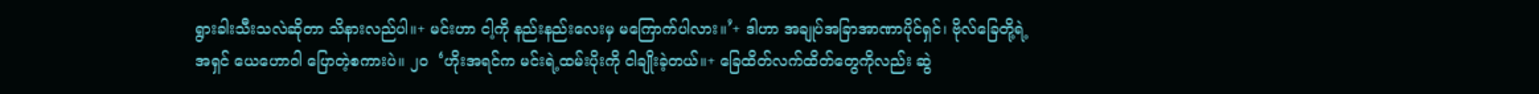ရွားခါးသီးသလဲဆိုတာ သိနားလည်ပါ။+ မင်းဟာ ငါ့ကို နည်းနည်းလေးမှ မကြောက်ပါလား။’+ ဒါဟာ အချုပ်အခြာအာဏာပိုင်ရှင်၊ ဗိုလ်ခြေတို့ရဲ့အရှင် ယေဟောဝါ ပြောတဲ့စကားပဲ။ ၂၀  ‘ဟိုးအရင်က မင်းရဲ့ထမ်းပိုးကို ငါချိုးခဲ့တယ်။+ ခြေထိတ်လက်ထိတ်တွေကိုလည်း ဆွဲ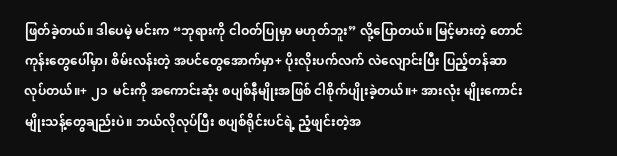ဖြတ်ခဲ့တယ်။ ဒါပေမဲ့ မင်းက “ဘုရားကို ငါဝတ်ပြုမှာ မဟုတ်ဘူး” လို့ပြောတယ်။ မြင့်မားတဲ့ တောင်ကုန်းတွေပေါ်မှာ၊ စိမ်းလန်းတဲ့ အပင်တွေအောက်မှာ+ ပိုးလိုးပက်လက် လဲလျောင်းပြီး ပြည့်တန်ဆာလုပ်တယ်။+ ၂၁  မင်းကို အကောင်းဆုံး စပျစ်နီမျိုးအဖြစ် ငါစိုက်ပျိုးခဲ့တယ်။+ အားလုံး မျိုးကောင်းမျိုးသန့်တွေချည်းပဲ။ ဘယ်လိုလုပ်ပြီး စပျစ်ရိုင်းပင်ရဲ့ ညံ့ဖျင်းတဲ့အ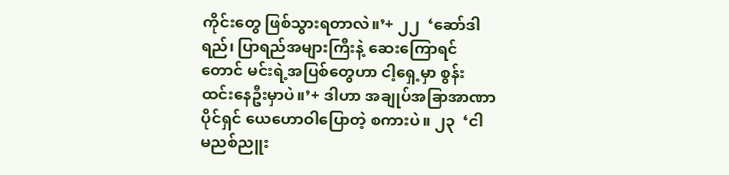ကိုင်းတွေ ဖြစ်သွားရတာလဲ။’+ ၂၂  ‘ဆော်ဒါရည်၊ ပြာရည်အများကြီးနဲ့ ဆေးကြောရင်တောင် မင်းရဲ့အပြစ်တွေဟာ ငါ့ရှေ့မှာ စွန်းထင်းနေဦးမှာပဲ။’+ ဒါဟာ အချုပ်အခြာအာဏာပိုင်ရှင် ယေဟောဝါပြောတဲ့ စကားပဲ။ ၂၃  ‘ငါ မညစ်ညူး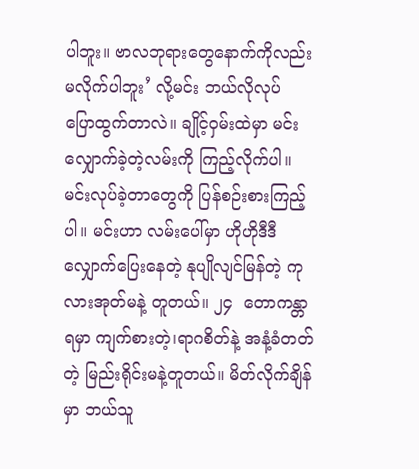ပါဘူး။ ဗာလဘုရားတွေနောက်ကိုလည်း မလိုက်ပါဘူး’ လို့မင်း ဘယ်လိုလုပ် ပြောထွက်တာလဲ။ ချိုင့်ဝှမ်းထဲမှာ မင်းလျှောက်ခဲ့တဲ့လမ်းကို ကြည့်လိုက်ပါ။ မင်းလုပ်ခဲ့တာတွေကို ပြန်စဉ်းစားကြည့်ပါ။ မင်းဟာ လမ်းပေါ်မှာ ဟိုဟိုဒီဒီ လျှောက်ပြေးနေတဲ့ နုပျိုလျင်မြန်တဲ့ ကုလားအုတ်မနဲ့ တူတယ်။ ၂၄  တောကန္တာရမှာ ကျက်စားတဲ့၊ရာဂစိတ်နဲ့ အနံ့ခံတတ်တဲ့ မြည်းရိုင်းမနဲ့တူတယ်။ မိတ်လိုက်ချိန်မှာ ဘယ်သူ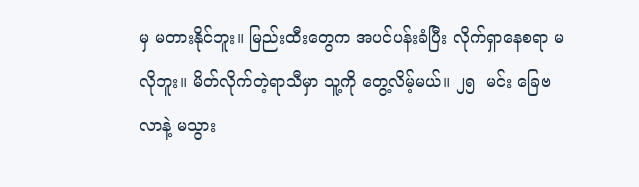မှ မတားနိုင်ဘူး။ မြည်းထီးတွေက အပင်ပန်းခံပြီး လိုက်ရှာနေစရာ မလိုဘူး။ မိတ်လိုက်တဲ့ရာသီမှာ သူ့ကို တွေ့လိမ့်မယ်။ ၂၅  မင်း ခြေဗလာနဲ့ မသွား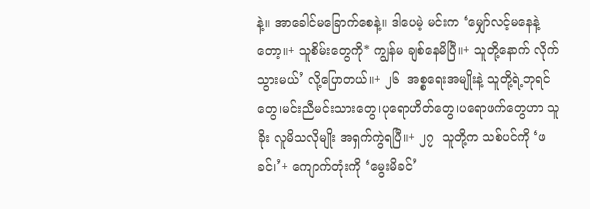နဲ့။ အာခေါင်မခြောက်စေနဲ့။ ဒါပေမဲ့ မင်းက ‘မျှော်လင့်မနေနဲ့တော့။+ သူစိမ်းတွေကို* ကျွန်မ ချစ်နေမိပြီ။+ သူတို့နောက် လိုက်သွားမယ်’ လို့ပြောတယ်။+ ၂၆  အစ္စရေးအမျိုးနဲ့ သူတို့ရဲ့ဘုရင်တွေ၊မင်းညီမင်းသားတွေ၊ပုရောဟိတ်တွေ၊ပရောဖက်တွေဟာ သူခိုး လူမိသလိုမျိုး အရှက်ကွဲရပြီ။+ ၂၇  သူတို့က သစ်ပင်ကို ‘ဖခင်၊’+ ကျောက်တုံးကို ‘မွေးမိခင်’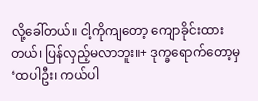လို့ခေါ်တယ်။ ငါ့ကိုကျတော့ ကျောခိုင်းထားတယ်၊ ပြန်လှည့်မလာဘူး။+ ဒုက္ခရောက်တော့မှ ‘ထပါဦး၊ ကယ်ပါ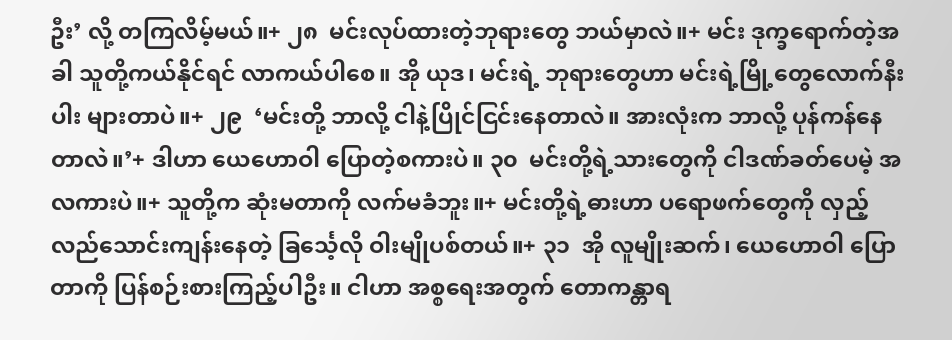ဦး’ လို့ တကြလိမ့်မယ်။+ ၂၈  မင်းလုပ်ထားတဲ့ဘုရားတွေ ဘယ်မှာလဲ။+ မင်း ဒုက္ခရောက်တဲ့အခါ သူတို့ကယ်နိုင်ရင် လာကယ်ပါစေ။ အို ယုဒ၊ မင်းရဲ့ ဘုရားတွေဟာ မင်းရဲ့မြို့တွေလောက်နီးပါး များတာပဲ။+ ၂၉  ‘မင်းတို့ ဘာလို့ ငါနဲ့ပြိုင်ငြင်းနေတာလဲ။ အားလုံးက ဘာလို့ ပုန်ကန်နေတာလဲ။’+ ဒါဟာ ယေဟောဝါ ပြောတဲ့စကားပဲ။ ၃၀  မင်းတို့ရဲ့သားတွေကို ငါဒဏ်ခတ်ပေမဲ့ အလကားပဲ။+ သူတို့က ဆုံးမတာကို လက်မခံဘူး။+ မင်းတို့ရဲ့ဓားဟာ ပရောဖက်တွေကို လှည့်လည်သောင်းကျန်းနေတဲ့ ခြင်္သေ့လို ဝါးမျိုပစ်တယ်။+ ၃၁  အို လူမျိုးဆက်၊ ယေဟောဝါ ပြောတာကို ပြန်စဉ်းစားကြည့်ပါဦး။ ငါဟာ အစ္စရေးအတွက် တောကန္တာရ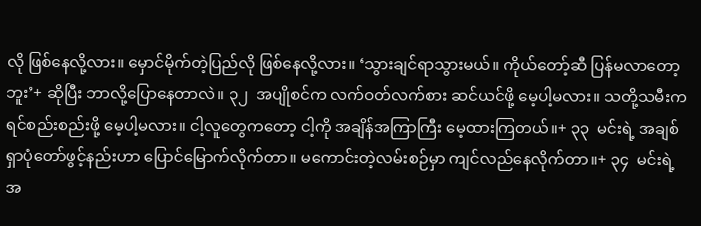လို ဖြစ်နေလို့လား။ မှောင်မိုက်တဲ့ပြည်လို ဖြစ်နေလို့လား။ ‘သွားချင်ရာသွားမယ်။ ကိုယ်တော့်ဆီ ပြန်မလာတော့ဘူး’+ ဆိုပြီး ဘာလို့ပြောနေတာလဲ။ ၃၂  အပျိုစင်က လက်ဝတ်လက်စား ဆင်ယင်ဖို့ မေ့ပါ့မလား။ သတို့သမီးက ရင်စည်းစည်းဖို့ မေ့ပါ့မလား။ ငါ့လူတွေကတော့ ငါ့ကို အချိန်အကြာကြီး မေ့ထားကြတယ်။+ ၃၃  မင်းရဲ့ အချစ်ရှာပုံတော်ဖွင့်နည်းဟာ ပြောင်မြောက်လိုက်တာ။ မကောင်းတဲ့လမ်းစဉ်မှာ ကျင်လည်နေလိုက်တာ။+ ၃၄  မင်းရဲ့အ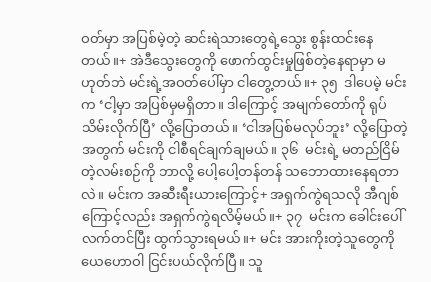ဝတ်မှာ အပြစ်မဲ့တဲ့ ဆင်းရဲသားတွေရဲ့သွေး စွန်းထင်းနေတယ်။+ အဲဒီသွေးတွေကို ဖောက်ထွင်းမှုဖြစ်တဲ့နေရာမှာ မဟုတ်ဘဲ မင်းရဲ့အဝတ်ပေါ်မှာ ငါတွေ့တယ်။+ ၃၅  ဒါပေမဲ့ မင်းက ‘ငါ့မှာ အပြစ်မှမရှိတာ။ ဒါကြောင့် အမျက်တော်ကို ရုပ်သိမ်းလိုက်ပြီ’ လို့ပြောတယ်။ ‘ငါအပြစ်မလုပ်ဘူး’ လို့ပြောတဲ့အတွက် မင်းကို ငါစီရင်ချက်ချမယ်။ ၃၆  မင်းရဲ့ မတည်ငြိမ်တဲ့လမ်းစဉ်ကို ဘာလို့ ပေါ့ပေါ့တန်တန် သဘောထားနေရတာလဲ။ မင်းက အဆီးရီးယားကြောင့်+ အရှက်ကွဲရသလို အီဂျစ်ကြောင့်လည်း အရှက်ကွဲရလိမ့်မယ်။+ ၃၇  မင်းက ခေါင်းပေါ် လက်တင်ပြီး ထွက်သွားရမယ်။+ မင်း အားကိုးတဲ့သူတွေကို ယေဟောဝါ ငြင်းပယ်လိုက်ပြီ။ သူ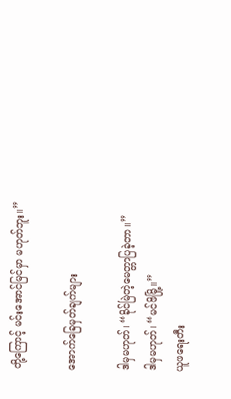တို့ကြောင့် မင်းအောင်မြင်မှာ မဟုတ်ဘူး။”

အောက်ခြေမှတ်ချက်များ

ဒါမှမဟုတ်၊ “ခိုင်မြဲတဲ့မေတ္တာပြခဲ့တာ။”
ဒါမှမဟုတ်၊ “မင်ဖိမြို့။”
ယူဖရေးတီး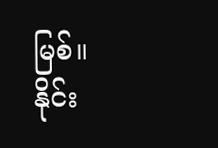မြစ်။
နိုင်း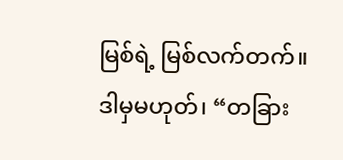မြစ်ရဲ့ မြစ်လက်တက်။
ဒါမှမဟုတ်၊ “တခြား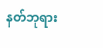နတ်ဘုရား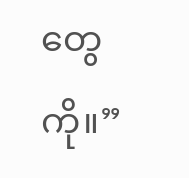တွေကို။”